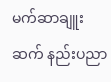မက်ဆာချူးဆက် နည်းပညာ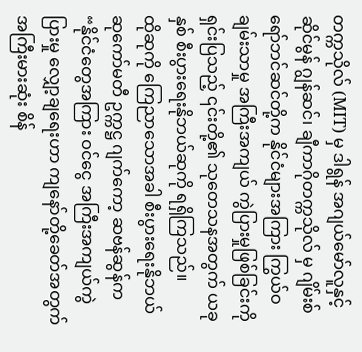တက္ကသိုလ် (MIT) မှ ဒါရွန် အဂျယ်မော်လူနှင့် ဆိုင်မွန် ဂျွန်ဆင်၊ ချီကာဂိုတက္ကသိုလ် မှ ဂျိမ်းစ် ရော်ဘင်ဆင်တို့က နိုင်ငံများအကြား ကြွယ်ဝချမ်းသာမှု အကြီးအကျယ် ကွဲပြားမှုဖြစ်ခြင်းကို ရှင်းပြသည့် ၎င်းတို့၏ သုတေသနအတွက် ယခုနှစ် စီးပွားရေးနိုဘယ်ဆုကို ရရှိကြသည်။
ထိုဆုကို ကြေညာသောအခါ စီးပွားရေးနိုဘယ်ဆုကော်မတီ ဥက္ကဋ္ဌ ဂျက်ကော့ ဆဗန်ဆွန်က “နိုင်ငံတွေအကြား ဝင်ငွေ အကြီးအကျယ်ကွဲပြားမှု လျှော့ချရေးဟာ ကျနော်တို့ခေတ်အတွက် အကြီးမားဆုံး စိန်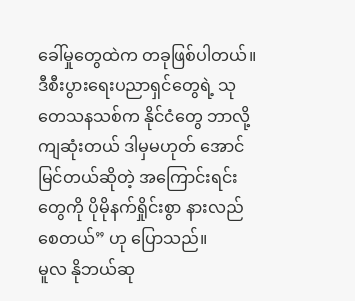ခေါ်မှုတွေထဲက တခုဖြစ်ပါတယ်။ ဒီစီးပွားရေးပညာရှင်တွေရဲ့ သုတေသနသစ်က နိုင်ငံတွေ ဘာလို့ ကျဆုံးတယ် ဒါမှမဟုတ် အောင်မြင်တယ်ဆိုတဲ့ အကြောင်းရင်းတွေကို ပိုမိုနက်ရှိုင်းစွာ နားလည်စေတယ်” ဟု ပြောသည်။
မူလ နိုဘယ်ဆု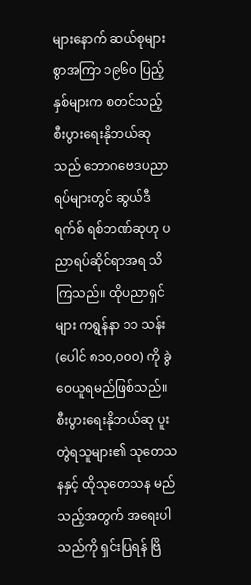များနောက် ဆယ်စုများစွာအကြာ ၁၉၆၀ ပြည့်နှစ်များက စတင်သည့် စီးပွားရေးနိုဘယ်ဆုသည် ဘောဂဗေဒပညာရပ်များတွင် ဆွယ်ဒီရက်စ် ရစ်ဘဏ်ဆုဟု ပညာရပ်ဆိုင်ရာအရ သိကြသည်။ ထိုပညာရှင်များ ကရွန်နာ ၁၁ သန်း (ပေါင် ၈၁၀,၀၀၀) ကို ခွဲဝေယူရမည်ဖြစ်သည်။
စီးပွားရေးနိုဘယ်ဆု ပူးတွဲရသူများ၏ သုတေသနနှင့် ထိုသုတေသန မည်သည့်အတွက် အရေးပါသည်ကို ရှင်းပြရန် ဗြိ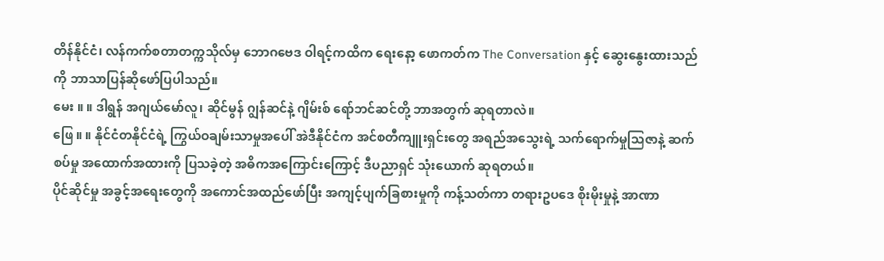တိန်နိုင်ငံ၊ လန်ကက်စတာတက္ကသိုလ်မှ ဘောဂဗေဒ ဝါရင့်ကထိက ရေးနော့ ဖောကတ်က The Conversation နှင့် ဆွေးနွေးထားသည်ကို ဘာသာပြန်ဆိုဖော်ပြပါသည်။
မေး ။ ။ ဒါရွန် အဂျယ်မော်လူ၊ ဆိုင်မွန် ဂျွန်ဆင်နဲ့ ဂျိမ်းစ် ရော်ဘင်ဆင်တို့ ဘာအတွက် ဆုရတာလဲ။
ဖြေ ။ ။ နိုင်ငံတနိုင်ငံရဲ့ ကြွယ်ဝချမ်းသာမှုအပေါ် အဲဒီနိုင်ငံက အင်စတီကျူးရှင်းတွေ အရည်အသွေးရဲ့ သက်ရောက်မှုသြဇာနဲ့ ဆက်စပ်မှု အထောက်အထားကို ပြသခဲ့တဲ့ အဓိကအကြောင်းကြောင့် ဒီပညာရှင် သုံးယောက် ဆုရတယ်။
ပိုင်ဆိုင်မှု အခွင့်အရေးတွေကို အကောင်အထည်ဖော်ပြီး အကျင့်ပျက်ခြစားမှုကို ကန့်သတ်ကာ တရားဥပဒေ စိုးမိုးမှုနဲ့ အာဏာ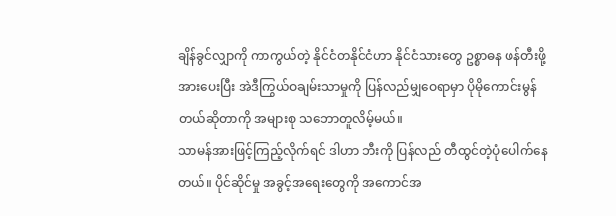ချိန်ခွင်လျှာကို ကာကွယ်တဲ့ နိုင်ငံတနိုင်ငံဟာ နိုင်ငံသားတွေ ဥစ္စာဓန ဖန်တီးဖို့ အားပေးပြီး အဲဒီကြွယ်ဝချမ်းသာမှုကို ပြန်လည်မျှဝေရာမှာ ပိုမိုကောင်းမွန်တယ်ဆိုတာကို အများစု သဘောတူလိမ့်မယ်။
သာမန်အားဖြင့်ကြည့်လိုက်ရင် ဒါဟာ ဘီးကို ပြန်လည် တီထွင်တဲ့ပုံပေါက်နေတယ်။ ပိုင်ဆိုင်မှု အခွင့်အရေးတွေကို အကောင်အ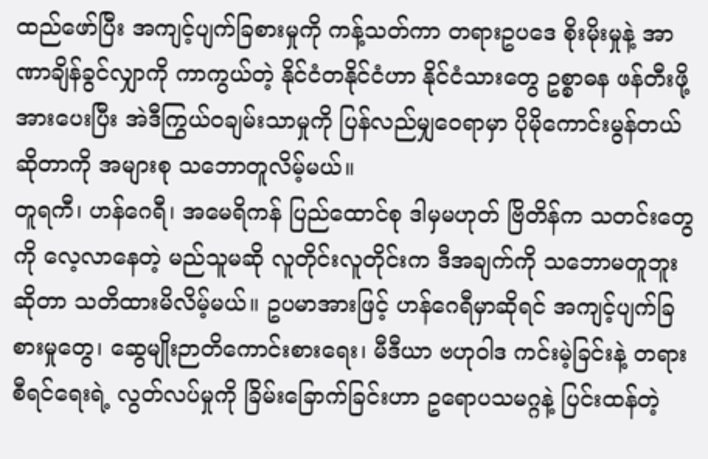ထည်ဖော်ပြီး အကျင့်ပျက်ခြစားမှုကို ကန့်သတ်ကာ တရားဥပဒေ စိုးမိုးမှုနဲ့ အာဏာချိန်ခွင်လျှာကို ကာကွယ်တဲ့ နိုင်ငံတနိုင်ငံဟာ နိုင်ငံသားတွေ ဥစ္စာဓန ဖန်တီးဖို့ အားပေးပြီး အဲဒီကြွယ်ဝချမ်းသာမှုကို ပြန်လည်မျှဝေရာမှာ ပိုမိုကောင်းမွန်တယ်ဆိုတာကို အများစု သဘောတူလိမ့်မယ်။
တူရကီ၊ ဟန်ဂေရီ၊ အမေရိကန် ပြည်ထောင်စု ဒါမှမဟုတ် ဗြိတိန်က သတင်းတွေကို လေ့လာနေတဲ့ မည်သူမဆို လူတိုင်းလူတိုင်းက ဒီအချက်ကို သဘောမတူဘူးဆိုတာ သတိထားမိလိမ့်မယ်။ ဥပမာအားဖြင့် ဟန်ဂေရီမှာဆိုရင် အကျင့်ပျက်ခြစားမှုတွေ၊ ဆွေမျိုးဉာတိကောင်းစားရေး၊ မီဒီယာ ဗဟုဝါဒ ကင်းမဲ့ခြင်းနဲ့ တရားစီရင်ရေးရဲ့ လွတ်လပ်မှုကို ခြိမ်းခြောက်ခြင်းဟာ ဥရောပသမဂ္ဂနဲ့ ပြင်းထန်တဲ့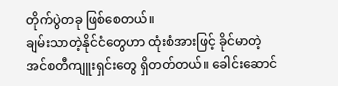တိုက်ပွဲတခု ဖြစ်စေတယ်။
ချမ်းသာတဲ့နိုင်ငံတွေဟာ ထုံးစံအားဖြင့် ခိုင်မာတဲ့ အင်စတီကျူးရှင်းတွေ ရှိတတ်တယ်။ ခေါင်းဆောင်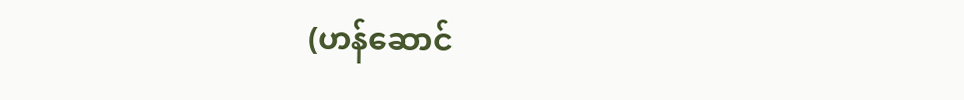(ဟန်ဆောင်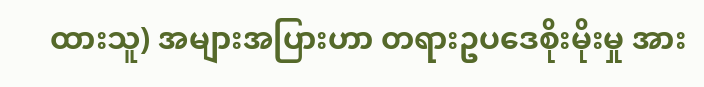ထားသူ) အများအပြားဟာ တရားဥပဒေစိုးမိုးမှု အား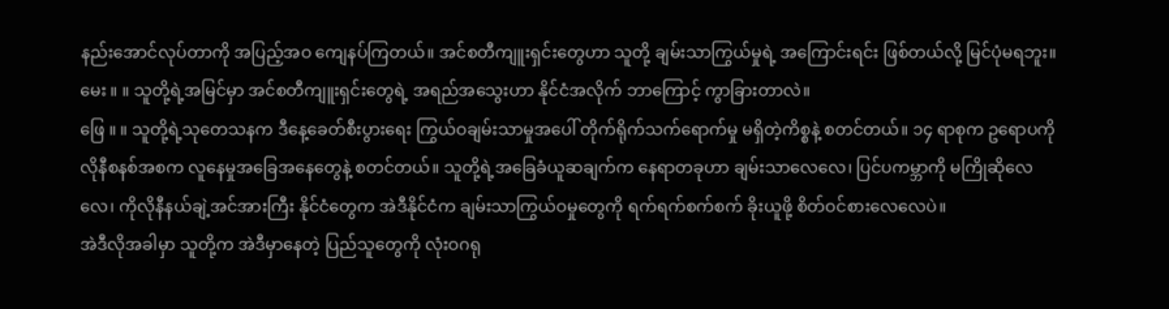နည်းအောင်လုပ်တာကို အပြည့်အဝ ကျေနပ်ကြတယ်။ အင်စတီကျူးရှင်းတွေဟာ သူတို့ ချမ်းသာကြွယ်မှုရဲ့ အကြောင်းရင်း ဖြစ်တယ်လို့ မြင်ပုံမရဘူး။
မေး ။ ။ သူတို့ရဲ့အမြင်မှာ အင်စတီကျူးရှင်းတွေရဲ့ အရည်အသွေးဟာ နိုင်ငံအလိုက် ဘာကြောင့် ကွာခြားတာလဲ။
ဖြေ ။ ။ သူတို့ရဲ့သုတေသနက ဒီနေ့ခေတ်စီးပွားရေး ကြွယ်ဝချမ်းသာမှုအပေါ် တိုက်ရိုက်သက်ရောက်မှု မရှိတဲ့ကိစ္စနဲ့ စတင်တယ်။ ၁၄ ရာစုက ဥရောပကိုလိုနီစနစ်အစက လူနေမှုအခြေအနေတွေနဲ့ စတင်တယ်။ သူတို့ရဲ့အခြေခံယူဆချက်က နေရာတခုဟာ ချမ်းသာလေလေ၊ ပြင်ပကမ္ဘာကို မကြိုဆိုလေလေ၊ ကိုလိုနီနယ်ချဲ့အင်အားကြီး နိုင်ငံတွေက အဲဒီနိုင်ငံက ချမ်းသာကြွယ်ဝမှုတွေကို ရက်ရက်စက်စက် ခိုးယူဖို့ စိတ်ဝင်စားလေလေပဲ။
အဲဒီလိုအခါမှာ သူတို့က အဲဒီမှာနေတဲ့ ပြည်သူတွေကို လုံးဝဂရု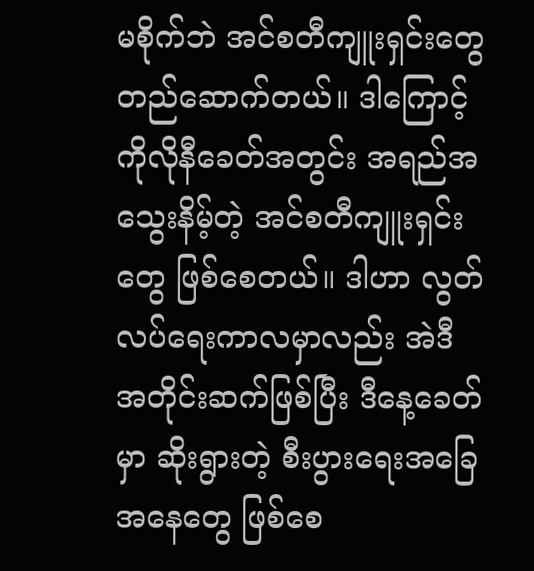မစိုက်ဘဲ အင်စတီကျူးရှင်းတွေ တည်ဆောက်တယ်။ ဒါကြောင့် ကိုလိုနီခေတ်အတွင်း အရည်အသွေးနိမ့်တဲ့ အင်စတီကျူးရှင်းတွေ ဖြစ်စေတယ်။ ဒါဟာ လွတ်လပ်ရေးကာလမှာလည်း အဲဒီအတိုင်းဆက်ဖြစ်ပြီး ဒီနေ့ခေတ်မှာ ဆိုးရွားတဲ့ စီးပွားရေးအခြေအနေတွေ ဖြစ်စေ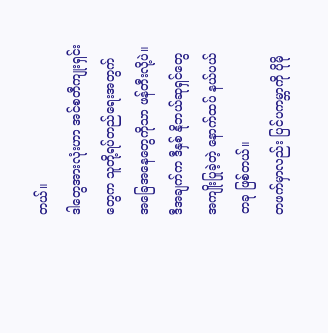တယ်။
ဒါတွေအားလုံးဟာ အင်စတီကျုးရှင်းတွေက သူတို့ရပ်တည်ရေးအတွက် အခြေအနေတွေကိုသာ ဖန်တီးလို့ပဲ။ ဒီအချက်က ဒီနှစ် နိုဘယ်ဆုရှင်တွေ အကျိုးပြုခဲ့တဲ့ နောက်ထပ် နယ်ပယ်တခု ဖြစ်တယ်။
တဖက်မှာလည်း ပြင်ပကမ္ဘာကို ပိုမို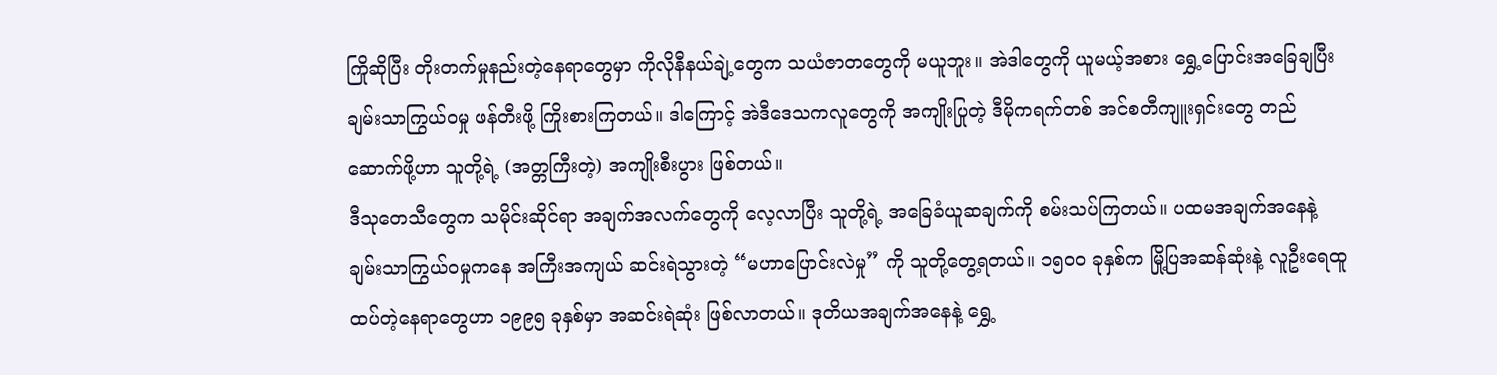ကြိုဆိုပြီး တိုးတက်မှုနည်းတဲ့နေရာတွေမှာ ကိုလိုနီနယ်ချဲ့တွေက သယံဇာတတွေကို မယူဘူး။ အဲဒါတွေကို ယူမယ့်အစား ရွှေ့ပြောင်းအခြေချပြီး ချမ်းသာကြွယ်ဝမှု ဖန်တီးဖို့ ကြိုးစားကြတယ်။ ဒါကြောင့် အဲဒီဒေသကလူတွေကို အကျိုးပြုတဲ့ ဒီမိုကရက်တစ် အင်စတီကျူးရှင်းတွေ တည်ဆောက်ဖို့ဟာ သူတို့ရဲ့ (အတ္တကြီးတဲ့) အကျိုးစီးပွား ဖြစ်တယ်။
ဒီသုတေသီတွေက သမိုင်းဆိုင်ရာ အချက်အလက်တွေကို လေ့လာပြီး သူတို့ရဲ့ အခြေခံယူဆချက်ကို စမ်းသပ်ကြတယ်။ ပထမအချက်အနေနဲ့ ချမ်းသာကြွယ်ဝမှုကနေ အကြီးအကျယ် ဆင်းရဲသွားတဲ့ “မဟာပြောင်းလဲမှု” ကို သူတို့တွေ့ရတယ်။ ၁၅၀၀ ခုနှစ်က မြို့ပြအဆန်ဆုံးနဲ့ လူဦးရေထူထပ်တဲ့နေရာတွေဟာ ၁၉၉၅ ခုနှစ်မှာ အဆင်းရဲဆုံး ဖြစ်လာတယ်။ ဒုတိယအချက်အနေနဲ့ ရွှေ့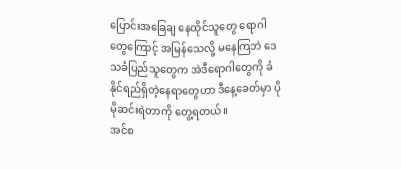ပြောင်းအခြေချ နေထိုင်သူတွေ ရောဂါတွေကြောင့် အမြန်သေလို့ မနေကြဘဲ ဒေသခံပြည်သူတွေက အဲဒီရောဂါတွေကို ခံနိုင်ရည်ရှိတဲ့နေရာတွေဟာ ဒီနေ့ခေတ်မှာ ပိုမိုဆင်းရဲတာကို တွေ့ရတယ်။
အင်စ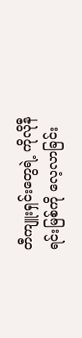တီကျူးရှင်းတွေရဲ့ ကိုလိုနီရင်းမြစ်ကို လေ့လာခြင်း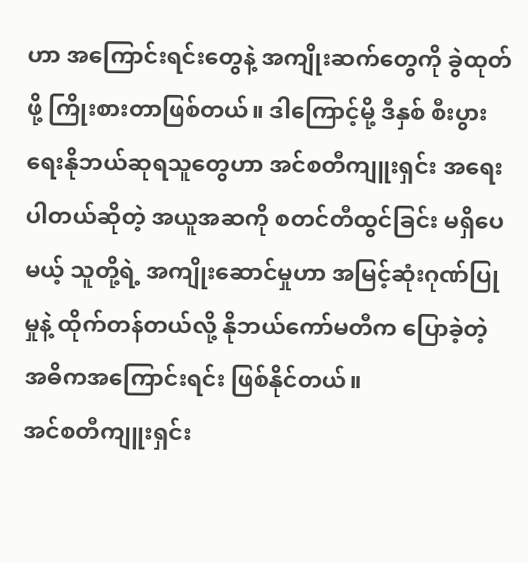ဟာ အကြောင်းရင်းတွေနဲ့ အကျိုးဆက်တွေကို ခွဲထုတ်ဖို့ ကြိုးစားတာဖြစ်တယ်။ ဒါကြောင့်မို့ ဒီနှစ် စီးပွားရေးနိုဘယ်ဆုရသူတွေဟာ အင်စတီကျူးရှင်း အရေးပါတယ်ဆိုတဲ့ အယူအဆကို စတင်တီထွင်ခြင်း မရှိပေမယ့် သူတို့ရဲ့ အကျိုးဆောင်မှုဟာ အမြင့်ဆုံးဂုဏ်ပြုမှုနဲ့ ထိုက်တန်တယ်လို့ နိုဘယ်ကော်မတီက ပြောခဲ့တဲ့ အဓိကအကြောင်းရင်း ဖြစ်နိုင်တယ်။
အင်စတီကျူးရှင်း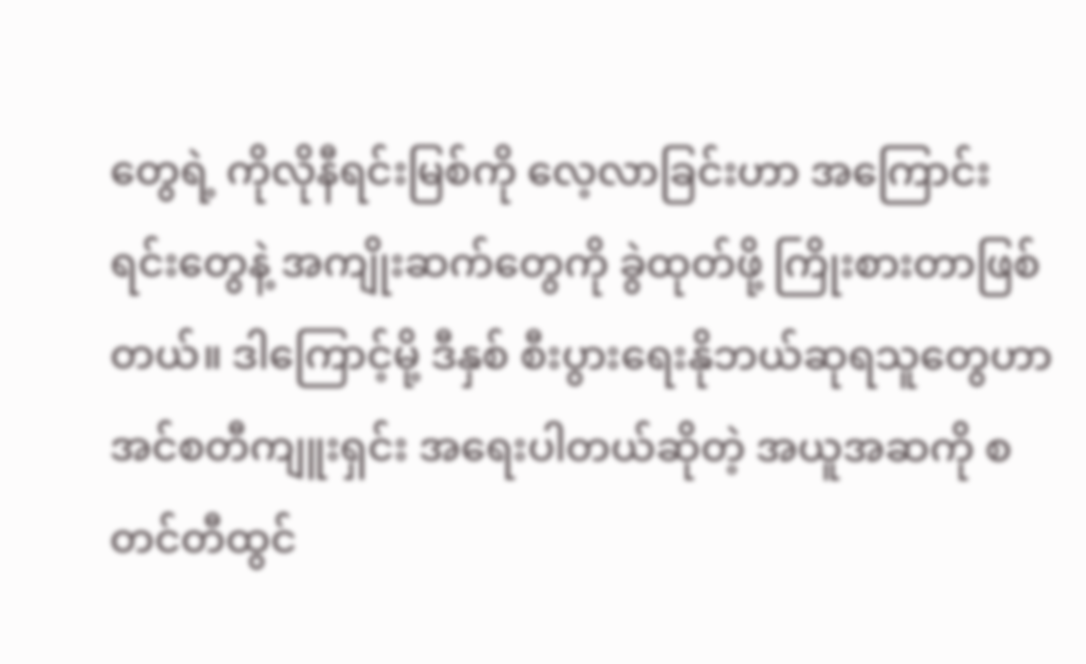တွေရဲ့ ကိုလိုနီရင်းမြစ်ကို လေ့လာခြင်းဟာ အကြောင်းရင်းတွေနဲ့ အကျိုးဆက်တွေကို ခွဲထုတ်ဖို့ ကြိုးစားတာဖြစ်တယ်။ ဒါကြောင့်မို့ ဒီနှစ် စီးပွားရေးနိုဘယ်ဆုရသူတွေဟာ အင်စတီကျူးရှင်း အရေးပါတယ်ဆိုတဲ့ အယူအဆကို စတင်တီထွင်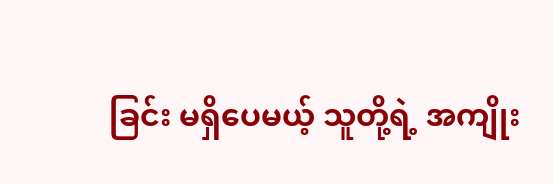ခြင်း မရှိပေမယ့် သူတို့ရဲ့ အကျိုး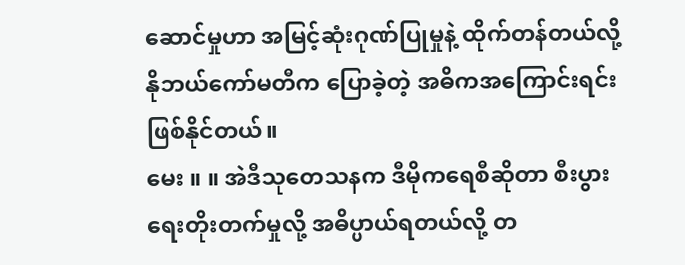ဆောင်မှုဟာ အမြင့်ဆုံးဂုဏ်ပြုမှုနဲ့ ထိုက်တန်တယ်လို့ နိုဘယ်ကော်မတီက ပြောခဲ့တဲ့ အဓိကအကြောင်းရင်း ဖြစ်နိုင်တယ်။
မေး ။ ။ အဲဒီသုတေသနက ဒီမိုကရေစီဆိုတာ စီးပွားရေးတိုးတက်မှုလို့ အဓိပ္ပာယ်ရတယ်လို့ တ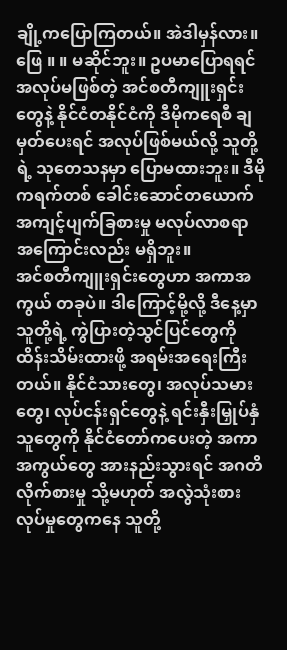ချို့ကပြောကြတယ်။ အဲဒါမှန်လား။
ဖြေ ။ ။ မဆိုင်ဘူး။ ဥပမာပြောရရင် အလုပ်မဖြစ်တဲ့ အင်စတီကျူးရှင်းတွေနဲ့ နိုင်ငံတနိုင်ငံကို ဒီမိုကရေစီ ချမှတ်ပေးရင် အလုပ်ဖြစ်မယ်လို့ သူတို့ရဲ့ သုတေသနမှာ ပြောမထားဘူး။ ဒီမိုကရက်တစ် ခေါင်းဆောင်တယောက် အကျင့်ပျက်ခြစားမှု မလုပ်လာစရာ အကြောင်းလည်း မရှိဘူး။
အင်စတီကျူးရှင်းတွေဟာ အကာအကွယ် တခုပဲ။ ဒါကြောင့်မို့လို့ ဒီနေ့မှာ သူတို့ရဲ့ ကွဲပြားတဲ့သွင်ပြင်တွေကို ထိန်းသိမ်းထားဖို့ အရမ်းအရေးကြီးတယ်။ နိုင်ငံသားတွေ၊ အလုပ်သမားတွေ၊ လုပ်ငန်းရှင်တွေနဲ့ ရင်းနှီးမြှုပ်နှံသူတွေကို နိုင်ငံတော်ကပေးတဲ့ အကာအကွယ်တွေ အားနည်းသွားရင် အဂတိလိုက်စားမှု သို့မဟုတ် အလွဲသုံးစားလုပ်မှုတွေကနေ သူတို့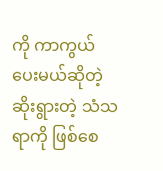ကို ကာကွယ်ပေးမယ်ဆိုတဲ့ ဆိုးရွားတဲ့ သံသရာကို ဖြစ်စေ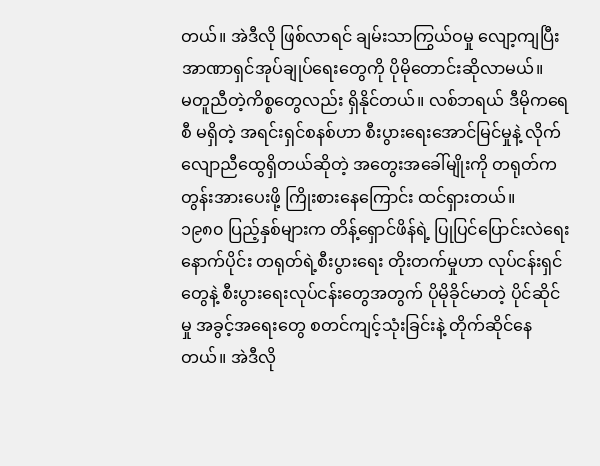တယ်။ အဲဒီလို ဖြစ်လာရင် ချမ်းသာကြွယ်ဝမှု လျော့ကျပြီး အာဏာရှင်အုပ်ချုပ်ရေးတွေကို ပိုမိုတောင်းဆိုလာမယ်။
မတူညီတဲ့ကိစ္စတွေလည်း ရှိနိုင်တယ်။ လစ်ဘရယ် ဒီမိုကရေစီ မရှိတဲ့ အရင်းရှင်စနစ်ဟာ စီးပွားရေးအောင်မြင်မှုနဲ့ လိုက်လျောညီထွေရှိတယ်ဆိုတဲ့ အတွေးအခေါ်မျိုးကို တရုတ်က တွန်းအားပေးဖို့ ကြိုးစားနေကြောင်း ထင်ရှားတယ်။
၁၉၈၀ ပြည့်နှစ်များက တိန့်ရှောင်ဖိန်ရဲ့ ပြုပြင်ပြောင်းလဲရေးနောက်ပိုင်း တရုတ်ရဲ့စီးပွားရေး တိုးတက်မှုဟာ လုပ်ငန်းရှင်တွေနဲ့ စီးပွားရေးလုပ်ငန်းတွေအတွက် ပိုမိုခိုင်မာတဲ့ ပိုင်ဆိုင်မှု အခွင့်အရေးတွေ စတင်ကျင့်သုံးခြင်းနဲ့ တိုက်ဆိုင်နေတယ်။ အဲဒီလို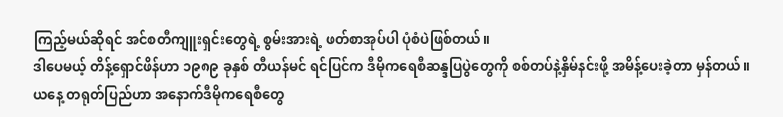ကြည့်မယ်ဆိုရင် အင်စတီကျူးရှင်းတွေရဲ့ စွမ်းအားရဲ့ ဖတ်စာအုပ်ပါ ပုံစံပဲဖြစ်တယ်။
ဒါပေမယ့် တိန့်ရှောင်ဖိန်ဟာ ၁၉၈၉ ခုနှစ် တီယန်မင် ရင်ပြင်က ဒီမိုကရေစီဆန္ဒပြပွဲတွေကို စစ်တပ်နဲ့နှိမ်နင်းဖို့ အမိန့်ပေးခဲ့တာ မှန်တယ်။ ယနေ့ တရုတ်ပြည်ဟာ အနောက်ဒီမိုကရေစီတွေ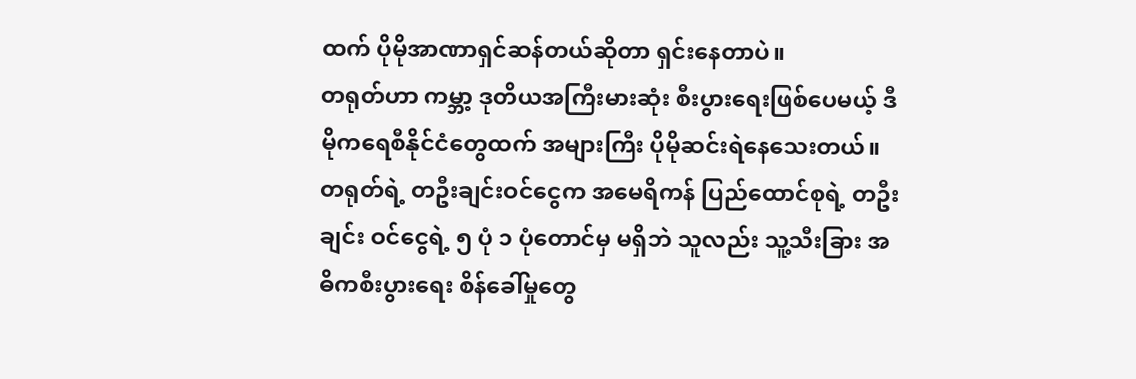ထက် ပိုမိုအာဏာရှင်ဆန်တယ်ဆိုတာ ရှင်းနေတာပဲ။
တရုတ်ဟာ ကမ္ဘာ့ ဒုတိယအကြီးမားဆုံး စီးပွားရေးဖြစ်ပေမယ့် ဒီမိုကရေစီနိုင်ငံတွေထက် အများကြီး ပိုမိုဆင်းရဲနေသေးတယ်။ တရုတ်ရဲ့ တဦးချင်းဝင်ငွေက အမေရိကန် ပြည်ထောင်စုရဲ့ တဦးချင်း ဝင်ငွေရဲ့ ၅ ပုံ ၁ ပုံတောင်မှ မရှိဘဲ သူလည်း သူ့သီးခြား အဓိကစီးပွားရေး စိန်ခေါ်မှုတွေ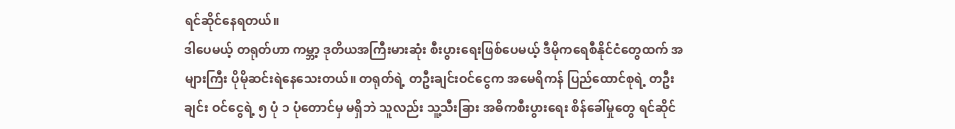ရင်ဆိုင်နေရတယ်။
ဒါပေမယ့် တရုတ်ဟာ ကမ္ဘာ့ ဒုတိယအကြီးမားဆုံး စီးပွားရေးဖြစ်ပေမယ့် ဒီမိုကရေစီနိုင်ငံတွေထက် အများကြီး ပိုမိုဆင်းရဲနေသေးတယ်။ တရုတ်ရဲ့ တဦးချင်းဝင်ငွေက အမေရိကန် ပြည်ထောင်စုရဲ့ တဦးချင်း ဝင်ငွေရဲ့ ၅ ပုံ ၁ ပုံတောင်မှ မရှိဘဲ သူလည်း သူ့သီးခြား အဓိကစီးပွားရေး စိန်ခေါ်မှုတွေ ရင်ဆိုင်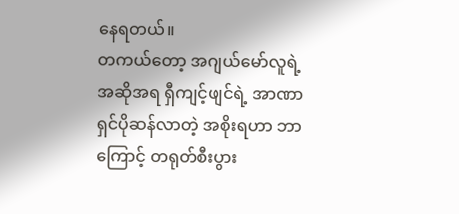နေရတယ်။
တကယ်တော့ အဂျယ်မော်လူရဲ့ အဆိုအရ ရှီကျင့်ဖျင်ရဲ့ အာဏာရှင်ပိုဆန်လာတဲ့ အစိုးရဟာ ဘာကြောင့် တရုတ်စီးပွား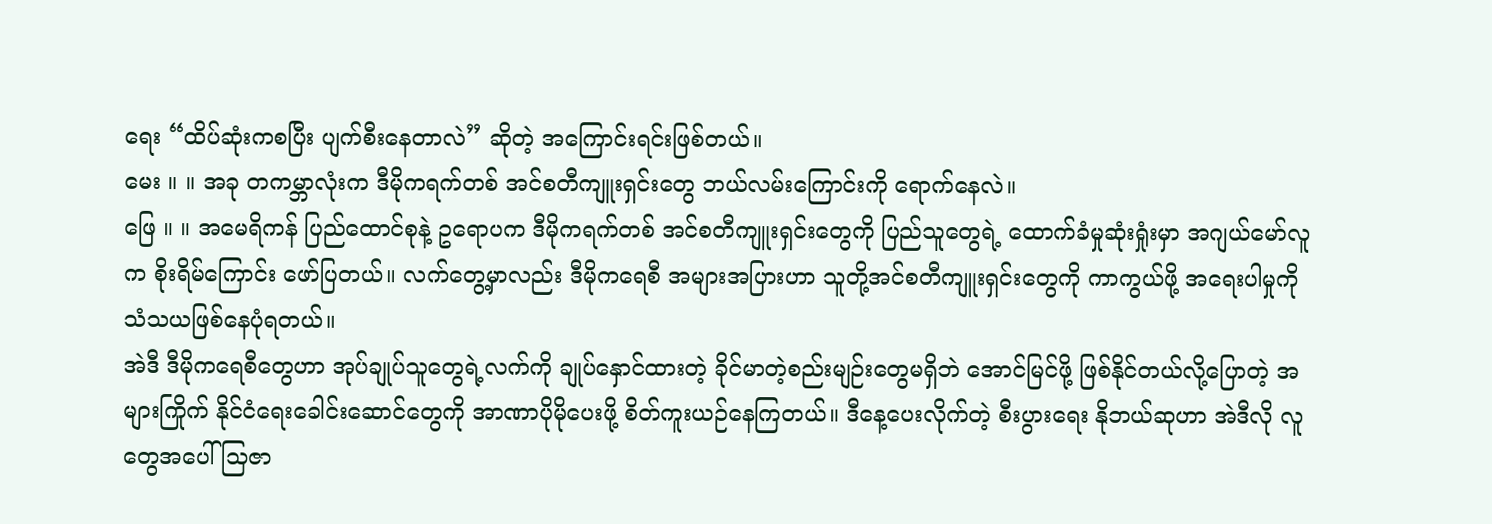ရေး “ထိပ်ဆုံးကစပြီး ပျက်စီးနေတာလဲ” ဆိုတဲ့ အကြောင်းရင်းဖြစ်တယ်။
မေး ။ ။ အခု တကမ္ဘာလုံးက ဒီမိုကရက်တစ် အင်စတီကျူးရှင်းတွေ ဘယ်လမ်းကြောင်းကို ရောက်နေလဲ။
ဖြေ ။ ။ အမေရိကန် ပြည်ထောင်စုနဲ့ ဥရောပက ဒီမိုကရက်တစ် အင်စတီကျူးရှင်းတွေကို ပြည်သူတွေရဲ့ ထောက်ခံမှုဆုံးရှုံးမှာ အဂျယ်မော်လူက စိုးရိမ်ကြောင်း ဖော်ပြတယ်။ လက်တွေ့မှာလည်း ဒီမိုကရေစီ အများအပြားဟာ သူတို့အင်စတီကျူးရှင်းတွေကို ကာကွယ်ဖို့ အရေးပါမှုကို သံသယဖြစ်နေပုံရတယ်။
အဲဒီ ဒီမိုကရေစီတွေဟာ အုပ်ချုပ်သူတွေရဲ့လက်ကို ချုပ်နှောင်ထားတဲ့ ခိုင်မာတဲ့စည်းမျဉ်းတွေမရှိဘဲ အောင်မြင်ဖို့ ဖြစ်နိုင်တယ်လို့ပြောတဲ့ အများကြိုက် နိုင်ငံရေးခေါင်းဆောင်တွေကို အာဏာပိုမိုပေးဖို့ စိတ်ကူးယဉ်နေကြတယ်။ ဒီနေ့ပေးလိုက်တဲ့ စီးပွားရေး နိုဘယ်ဆုဟာ အဲဒီလို လူတွေအပေါ် သြဇာ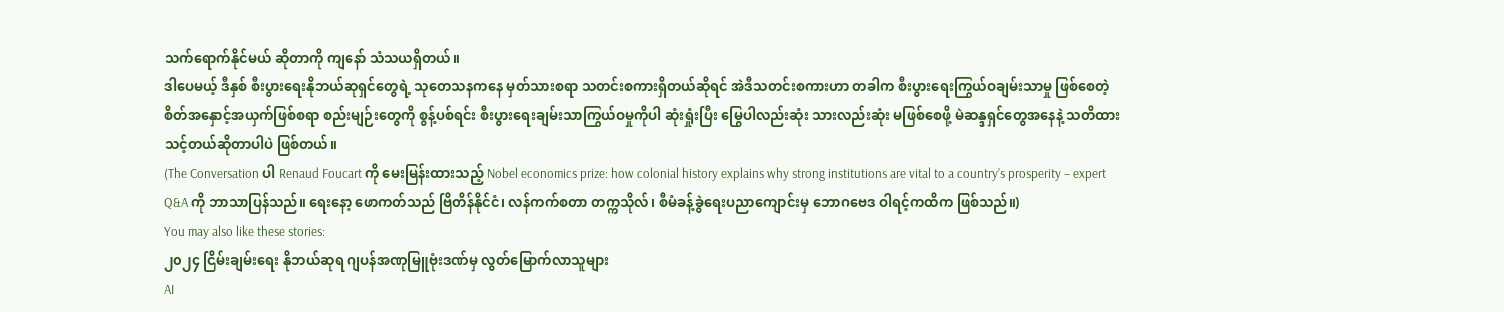သက်ရောက်နိုင်မယ် ဆိုတာကို ကျနော် သံသယရှိတယ်။
ဒါပေမယ့် ဒီနှစ် စီးပွားရေးနိုဘယ်ဆုရှင်တွေရဲ့ သုတေသနကနေ မှတ်သားစရာ သတင်းစကားရှိတယ်ဆိုရင် အဲဒီသတင်းစကားဟာ တခါက စီးပွားရေးကြွယ်ဝချမ်းသာမှု ဖြစ်စေတဲ့ စိတ်အနှောင့်အယှက်ဖြစ်စရာ စည်းမျဉ်းတွေကို စွန့်ပစ်ရင်း စီးပွားရေးချမ်းသာကြွယ်ဝမှုကိုပါ ဆုံးရှုံးပြီး မြွေပါလည်းဆုံး သားလည်းဆုံး မဖြစ်စေဖို့ မဲဆန္ဒရှင်တွေအနေနဲ့ သတိထားသင့်တယ်ဆိုတာပါပဲ ဖြစ်တယ်။
(The Conversation ပါ Renaud Foucart ကို မေးမြန်းထားသည့် Nobel economics prize: how colonial history explains why strong institutions are vital to a country’s prosperity – expert Q&A ကို ဘာသာပြန်သည်။ ရေးနော့ ဖောကတ်သည် ဗြိတိန်နိုင်ငံ၊ လန်ကက်စတာ တက္ကသိုလ်၊ စီမံခန့်ခွဲရေးပညာကျောင်းမှ ဘောဂဗေဒ ဝါရင့်ကထိက ဖြစ်သည်။)
You may also like these stories:
၂၀၂၄ ငြိမ်းချမ်းရေး နိုဘယ်ဆုရ ဂျပန်အဏုမြူဗုံးဒဏ်မှ လွတ်မြောက်လာသူများ
AI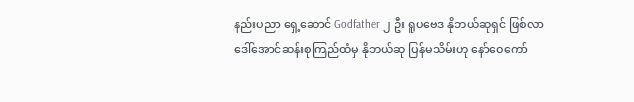နည်းပညာ ရှေ့ဆောင် Godfather ၂ ဦး ရူပဗေဒ နိုဘယ်ဆုရှင် ဖြစ်လာ
ဒေါ်အောင်ဆန်းစုကြည်ထံမှ နိုဘယ်ဆု ပြန်မသိမ်းဟု နော်ဝေကော်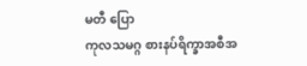မတီ ပြော
ကုလသမဂ္ဂ စားနပ်ရိက္ခာအစီအ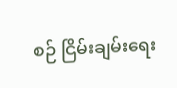စဉ် ငြိမ်းချမ်းရေး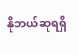နိုဘယ်ဆုရရှိ